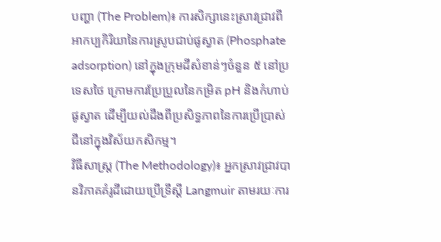បញ្ហា (The Problem)៖ ការសិក្សានេះស្រាវជ្រាវពីអាកប្បកិរិយានៃការស្រូបជាប់ផូស្វាត (Phosphate adsorption) នៅក្នុងក្រុមដីសំខាន់ៗចំនួន ៥ នៅប្រទេសថៃ ក្រោមការប្រែប្រួលនៃកម្រិត pH និងកំហាប់ផូស្វាត ដើម្បីយល់ដឹងពីប្រសិទ្ធភាពនៃការប្រើប្រាស់ជីនៅក្នុងវិស័យកសិកម្ម។
វិធីសាស្ត្រ (The Methodology)៖ អ្នកស្រាវជ្រាវបានវិភាគគំរូដីដោយប្រើទ្រឹស្តី Langmuir តាមរយៈការ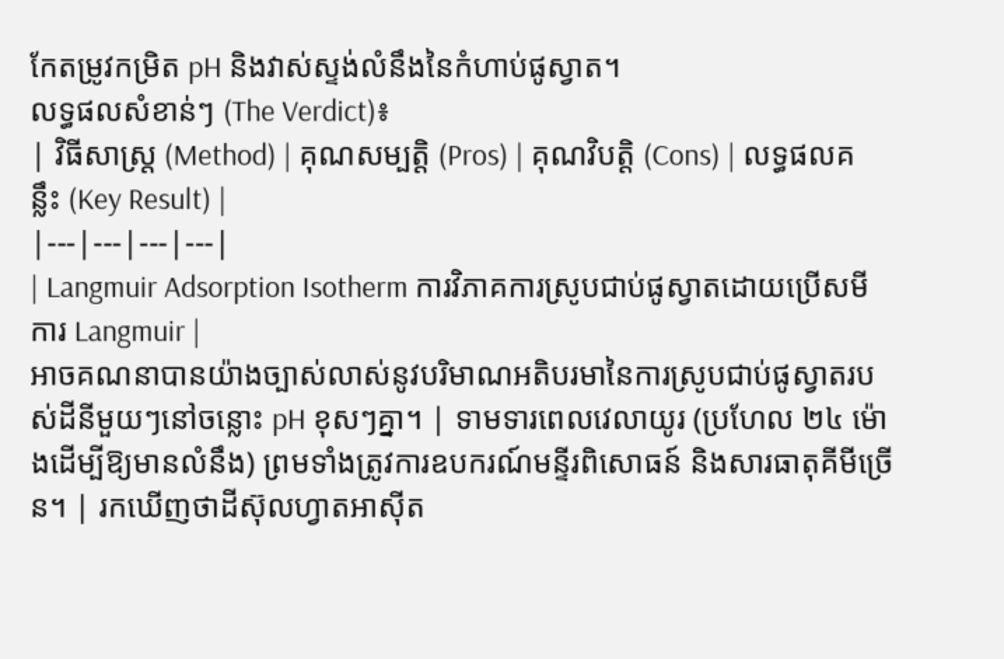កែតម្រូវកម្រិត pH និងវាស់ស្ទង់លំនឹងនៃកំហាប់ផូស្វាត។
លទ្ធផលសំខាន់ៗ (The Verdict)៖
| វិធីសាស្ត្រ (Method) | គុណសម្បត្តិ (Pros) | គុណវិបត្តិ (Cons) | លទ្ធផលគន្លឹះ (Key Result) |
|---|---|---|---|
| Langmuir Adsorption Isotherm ការវិភាគការស្រូបជាប់ផូស្វាតដោយប្រើសមីការ Langmuir |
អាចគណនាបានយ៉ាងច្បាស់លាស់នូវបរិមាណអតិបរមានៃការស្រូបជាប់ផូស្វាតរបស់ដីនីមួយៗនៅចន្លោះ pH ខុសៗគ្នា។ | ទាមទារពេលវេលាយូរ (ប្រហែល ២៤ ម៉ោងដើម្បីឱ្យមានលំនឹង) ព្រមទាំងត្រូវការឧបករណ៍មន្ទីរពិសោធន៍ និងសារធាតុគីមីច្រើន។ | រកឃើញថាដីស៊ុលហ្វាតអាស៊ីត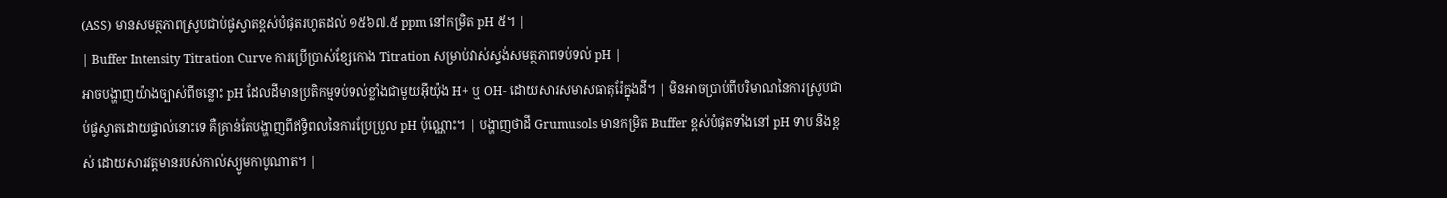(ASS) មានសមត្ថភាពស្រូបជាប់ផូស្វាតខ្ពស់បំផុតរហូតដល់ ១៥៦៧.៥ ppm នៅកម្រិត pH ៥។ |
| Buffer Intensity Titration Curve ការប្រើប្រាស់ខ្សែកោង Titration សម្រាប់វាស់ស្ទង់សមត្ថភាពទប់ទល់ pH |
អាចបង្ហាញយ៉ាងច្បាស់ពីចន្លោះ pH ដែលដីមានប្រតិកម្មទប់ទល់ខ្លាំងជាមួយអ៊ីយ៉ុង H+ ឬ OH- ដោយសារសមាសធាតុរ៉ែក្នុងដី។ | មិនអាចប្រាប់ពីបរិមាណនៃការស្រូបជាប់ផូស្វាតដោយផ្ទាល់នោះទេ គឺគ្រាន់តែបង្ហាញពីឥទ្ធិពលនៃការប្រែប្រួល pH ប៉ុណ្ណោះ។ | បង្ហាញថាដី Grumusols មានកម្រិត Buffer ខ្ពស់បំផុតទាំងនៅ pH ទាប និងខ្ពស់ ដោយសារវត្តមានរបស់កាល់ស្យូមកាបូណាត។ |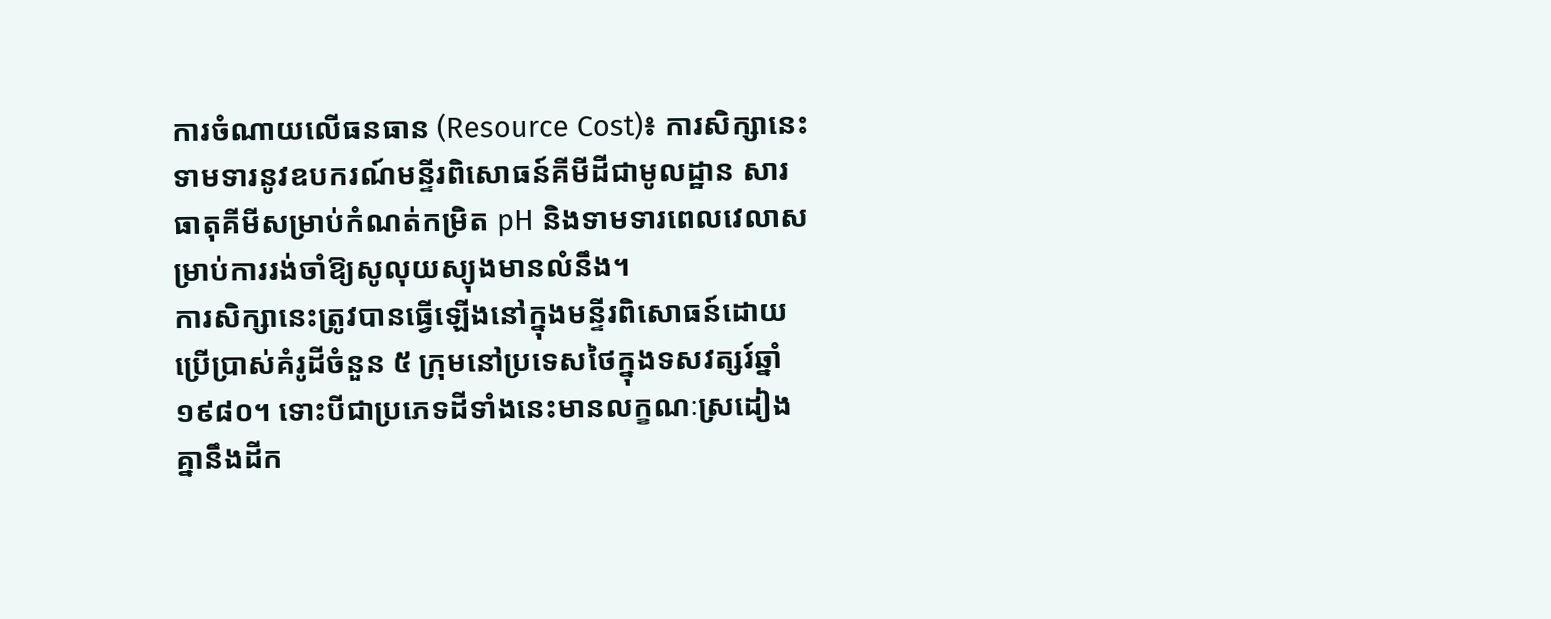ការចំណាយលើធនធាន (Resource Cost)៖ ការសិក្សានេះទាមទារនូវឧបករណ៍មន្ទីរពិសោធន៍គីមីដីជាមូលដ្ឋាន សារធាតុគីមីសម្រាប់កំណត់កម្រិត pH និងទាមទារពេលវេលាសម្រាប់ការរង់ចាំឱ្យសូលុយស្យុងមានលំនឹង។
ការសិក្សានេះត្រូវបានធ្វើឡើងនៅក្នុងមន្ទីរពិសោធន៍ដោយប្រើប្រាស់គំរូដីចំនួន ៥ ក្រុមនៅប្រទេសថៃក្នុងទសវត្សរ៍ឆ្នាំ ១៩៨០។ ទោះបីជាប្រភេទដីទាំងនេះមានលក្ខណៈស្រដៀងគ្នានឹងដីក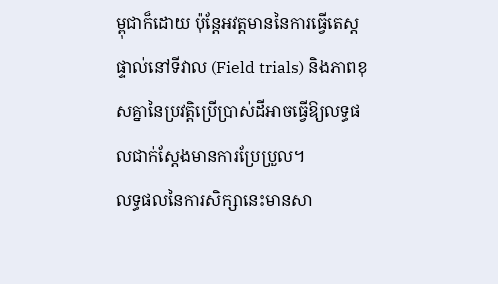ម្ពុជាក៏ដោយ ប៉ុន្តែអវត្តមាននៃការធ្វើតេស្តផ្ទាល់នៅទីវាល (Field trials) និងភាពខុសគ្នានៃប្រវត្តិប្រើប្រាស់ដីអាចធ្វើឱ្យលទ្ធផលជាក់ស្តែងមានការប្រែប្រួល។
លទ្ធផលនៃការសិក្សានេះមានសា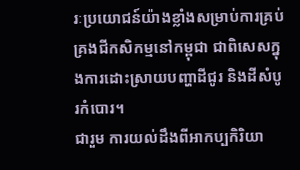រៈប្រយោជន៍យ៉ាងខ្លាំងសម្រាប់ការគ្រប់គ្រងជីកសិកម្មនៅកម្ពុជា ជាពិសេសក្នុងការដោះស្រាយបញ្ហាដីជូរ និងដីសំបូរកំបោរ។
ជារួម ការយល់ដឹងពីអាកប្បកិរិយា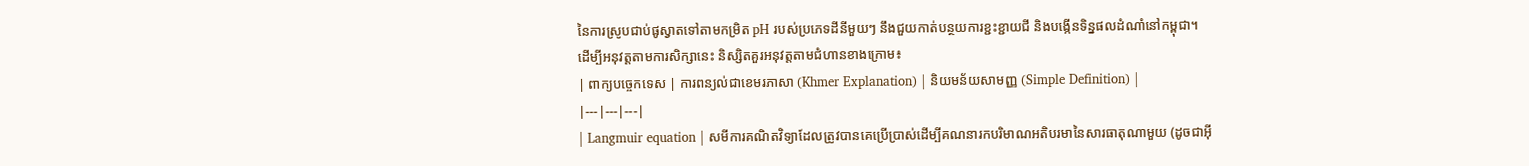នៃការស្រូបជាប់ផូស្វាតទៅតាមកម្រិត pH របស់ប្រភេទដីនីមួយៗ នឹងជួយកាត់បន្ថយការខ្ជះខ្ជាយជី និងបង្កើនទិន្នផលដំណាំនៅកម្ពុជា។
ដើម្បីអនុវត្តតាមការសិក្សានេះ និស្សិតគួរអនុវត្តតាមជំហានខាងក្រោម៖
| ពាក្យបច្ចេកទេស | ការពន្យល់ជាខេមរភាសា (Khmer Explanation) | និយមន័យសាមញ្ញ (Simple Definition) |
|---|---|---|
| Langmuir equation | សមីការគណិតវិទ្យាដែលត្រូវបានគេប្រើប្រាស់ដើម្បីគណនារកបរិមាណអតិបរមានៃសារធាតុណាមួយ (ដូចជាអ៊ី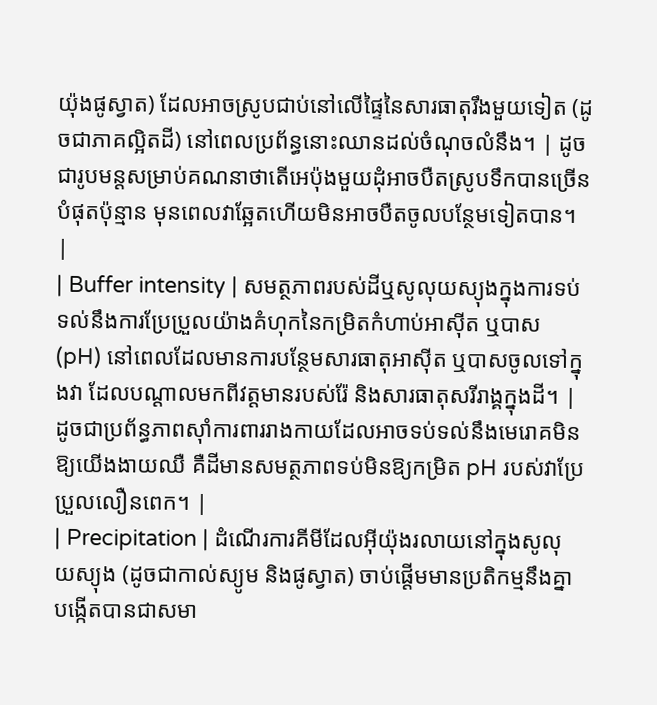យ៉ុងផូស្វាត) ដែលអាចស្រូបជាប់នៅលើផ្ទៃនៃសារធាតុរឹងមួយទៀត (ដូចជាភាគល្អិតដី) នៅពេលប្រព័ន្ធនោះឈានដល់ចំណុចលំនឹង។ | ដូចជារូបមន្តសម្រាប់គណនាថាតើអេប៉ុងមួយដុំអាចបឺតស្រូបទឹកបានច្រើនបំផុតប៉ុន្មាន មុនពេលវាឆ្អែតហើយមិនអាចបឺតចូលបន្ថែមទៀតបាន។ |
| Buffer intensity | សមត្ថភាពរបស់ដីឬសូលុយស្យុងក្នុងការទប់ទល់នឹងការប្រែប្រួលយ៉ាងគំហុកនៃកម្រិតកំហាប់អាស៊ីត ឬបាស (pH) នៅពេលដែលមានការបន្ថែមសារធាតុអាស៊ីត ឬបាសចូលទៅក្នុងវា ដែលបណ្តាលមកពីវត្តមានរបស់រ៉ែ និងសារធាតុសរីរាង្គក្នុងដី។ | ដូចជាប្រព័ន្ធភាពស៊ាំការពាររាងកាយដែលអាចទប់ទល់នឹងមេរោគមិនឱ្យយើងងាយឈឺ គឺដីមានសមត្ថភាពទប់មិនឱ្យកម្រិត pH របស់វាប្រែប្រួលលឿនពេក។ |
| Precipitation | ដំណើរការគីមីដែលអ៊ីយ៉ុងរលាយនៅក្នុងសូលុយស្យុង (ដូចជាកាល់ស្យូម និងផូស្វាត) ចាប់ផ្តើមមានប្រតិកម្មនឹងគ្នា បង្កើតបានជាសមា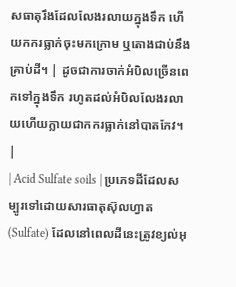សធាតុរឹងដែលលែងរលាយក្នុងទឹក ហើយកករធ្លាក់ចុះមកក្រោម ឬតោងជាប់នឹងគ្រាប់ដី។ | ដូចជាការចាក់អំបិលច្រើនពេកទៅក្នុងទឹក រហូតដល់អំបិលលែងរលាយហើយក្លាយជាកករធ្លាក់នៅបាតកែវ។ |
| Acid Sulfate soils | ប្រភេទដីដែលសម្បូរទៅដោយសារធាតុស៊ុលហ្វាត (Sulfate) ដែលនៅពេលដីនេះត្រូវខ្យល់អុ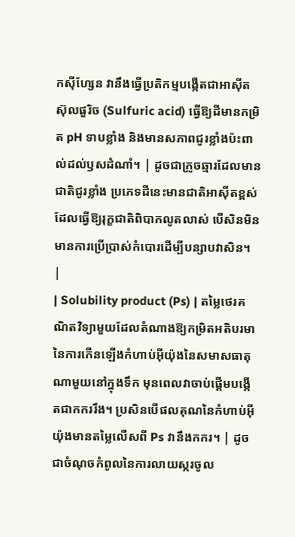កស៊ីហ្សែន វានឹងធ្វើប្រតិកម្មបង្កើតជាអាស៊ីតស៊ុលផួរិច (Sulfuric acid) ធ្វើឱ្យដីមានកម្រិត pH ទាបខ្លាំង និងមានសភាពជូរខ្លាំងប៉ះពាល់ដល់ឫសដំណាំ។ | ដូចជាក្រូចឆ្មារដែលមានជាតិជូរខ្លាំង ប្រភេទដីនេះមានជាតិអាស៊ីតខ្ពស់ដែលធ្វើឱ្យរុក្ខជាតិពិបាកលូតលាស់ បើសិនមិនមានការប្រើប្រាស់កំបោរដើម្បីបន្សាបវាសិន។ |
| Solubility product (Ps) | តម្លៃថេរគណិតវិទ្យាមួយដែលតំណាងឱ្យកម្រិតអតិបរមានៃការកើនឡើងកំហាប់អ៊ីយ៉ុងនៃសមាសធាតុណាមួយនៅក្នុងទឹក មុនពេលវាចាប់ផ្តើមបង្កើតជាកកររឹង។ ប្រសិនបើផលគុណនៃកំហាប់អ៊ីយ៉ុងមានតម្លៃលើសពី Ps វានឹងកករ។ | ដូចជាចំណុចកំពូលនៃការលាយស្ករចូល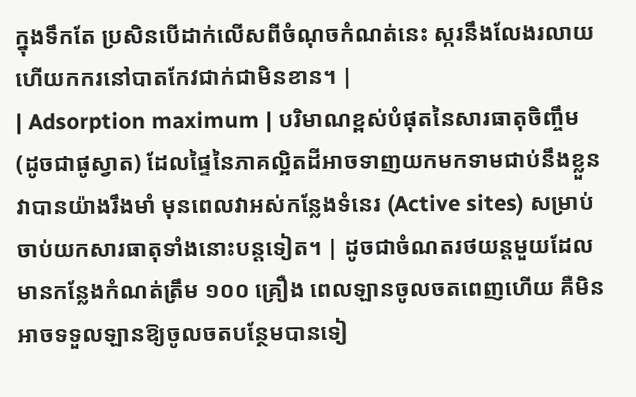ក្នុងទឹកតែ ប្រសិនបើដាក់លើសពីចំណុចកំណត់នេះ ស្ករនឹងលែងរលាយហើយកករនៅបាតកែវជាក់ជាមិនខាន។ |
| Adsorption maximum | បរិមាណខ្ពស់បំផុតនៃសារធាតុចិញ្ចឹម (ដូចជាផូស្វាត) ដែលផ្ទៃនៃភាគល្អិតដីអាចទាញយកមកទាមជាប់នឹងខ្លួនវាបានយ៉ាងរឹងមាំ មុនពេលវាអស់កន្លែងទំនេរ (Active sites) សម្រាប់ចាប់យកសារធាតុទាំងនោះបន្តទៀត។ | ដូចជាចំណតរថយន្តមួយដែលមានកន្លែងកំណត់ត្រឹម ១០០ គ្រឿង ពេលឡានចូលចតពេញហើយ គឺមិនអាចទទួលឡានឱ្យចូលចតបន្ថែមបានទៀ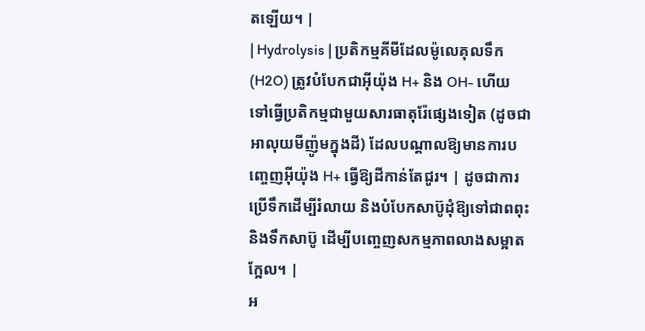តឡើយ។ |
| Hydrolysis | ប្រតិកម្មគីមីដែលម៉ូលេគុលទឹក (H2O) ត្រូវបំបែកជាអ៊ីយ៉ុង H+ និង OH- ហើយទៅធ្វើប្រតិកម្មជាមួយសារធាតុរ៉ែផ្សេងទៀត (ដូចជាអាលុយមីញ៉ូមក្នុងដី) ដែលបណ្តាលឱ្យមានការបញ្ចេញអ៊ីយ៉ុង H+ ធ្វើឱ្យដីកាន់តែជូរ។ | ដូចជាការប្រើទឹកដើម្បីរំលាយ និងបំបែកសាប៊ូដុំឱ្យទៅជាពពុះនិងទឹកសាប៊ូ ដើម្បីបញ្ចេញសកម្មភាពលាងសម្អាតក្អែល។ |
អ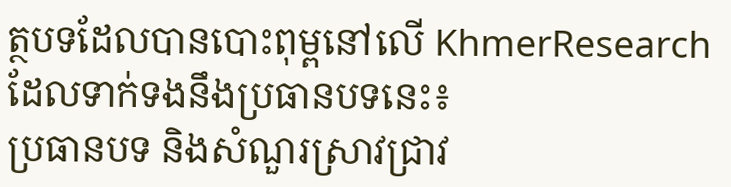ត្ថបទដែលបានបោះពុម្ពនៅលើ KhmerResearch ដែលទាក់ទងនឹងប្រធានបទនេះ៖
ប្រធានបទ និងសំណួរស្រាវជ្រាវ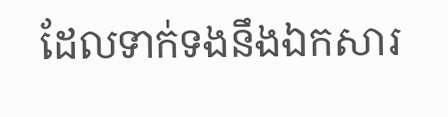ដែលទាក់ទងនឹងឯកសារ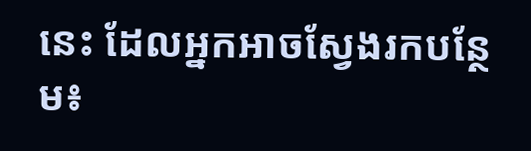នេះ ដែលអ្នកអាចស្វែងរកបន្ថែម៖